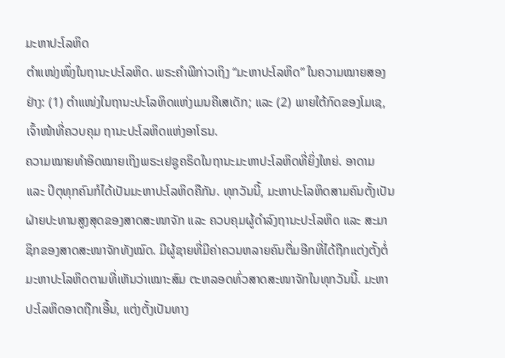ມະຫາປະໂລຫິດ
ຕຳແໜ່ງໜຶ່ງໃນຖານະປະໂລຫິດ. ພຣະຄຳພີກ່າວເຖິງ “ມະຫາປະໂລຫິດ” ໃນຄວາມໝາຍສອງຢ່າງ: (1) ຕຳແໜ່ງໃນຖານະປະໂລຫິດແຫ່ງເມນຄີເສເດັກ; ແລະ (2) ພາຍໃຕ້ກົດຂອງໂມເຊ, ເຈົ້າໜ້າທີ່ຄວບຄຸມ ຖານະປະໂລຫິດແຫ່ງອາໂຣນ.
ຄວາມໝາຍທຳອິດໝາຍເຖິງພຣະເຢຊູຄຣິດໃນຖານະມະຫາປະໂລຫິດທີ່ຍິ່ງໃຫຍ່. ອາດາມ ແລະ ປິຕຸທຸກຄົນກໍໄດ້ເປັນມະຫາປະໂລຫິດຄືກັນ. ທຸກວັນນີ້, ມະຫາປະໂລຫິດສາມຄົນຕັ້ງເປັນຝ່າຍປະທານສູງສຸດຂອງສາດສະໜາຈັກ ແລະ ຄວບຄຸມຜູ້ດຳລົງຖານະປະໂລຫິດ ແລະ ສະມາຊິກຂອງສາດສະໜາຈັກທັງໝົດ. ມີຜູ້ຊາຍທີ່ມີຄ່າຄວນຫລາຍຄົນຕື່ມອີກທີ່ໄດ້ຖືກແຕ່ງຕັ້ງຕໍ່ມະຫາປະໂລຫິດຕາມທີ່ເຫັນວ່າເໝາະສົມ ຕະຫລອດທົ່ວສາດສະໜາຈັກໃນທຸກວັນນີ້. ມະຫາປະໂລຫິດອາດຖືກເອີ້ນ, ແຕ່ງຕັ້ງເປັນທາງ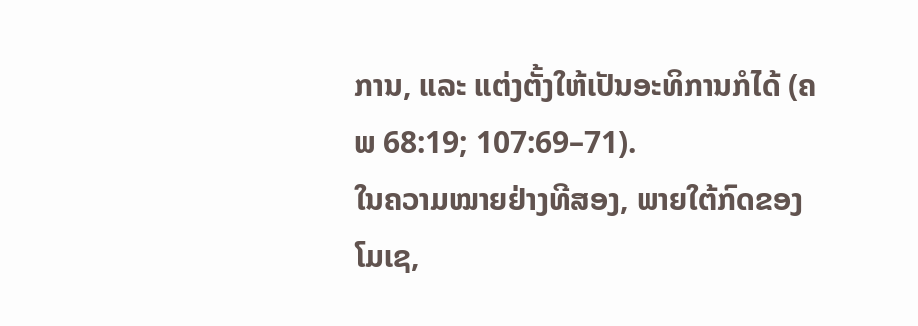ການ, ແລະ ແຕ່ງຕັ້ງໃຫ້ເປັນອະທິການກໍໄດ້ (ຄພ 68:19; 107:69–71).
ໃນຄວາມໝາຍຢ່າງທີສອງ, ພາຍໃຕ້ກົດຂອງໂມເຊ,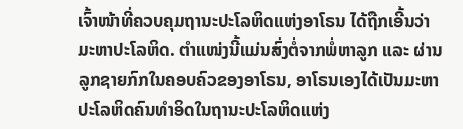ເຈົ້າໜ້າທີ່ຄວບຄຸມຖານະປະໂລຫິດແຫ່ງອາໂຣນ ໄດ້ຖືກເອີ້ນວ່າ ມະຫາປະໂລຫິດ. ຕຳແໜ່ງນີ້ແມ່ນສົ່ງຕໍ່ຈາກພໍ່ຫາລູກ ແລະ ຜ່ານລູກຊາຍກົກໃນຄອບຄົວຂອງອາໂຣນ, ອາໂຣນເອງໄດ້ເປັນມະຫາປະໂລຫິດຄົນທຳອິດໃນຖານະປະໂລຫິດແຫ່ງ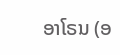ອາໂຣນ (ອ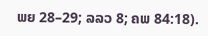ພຍ 28–29; ລລວ 8; ຄພ 84:18).